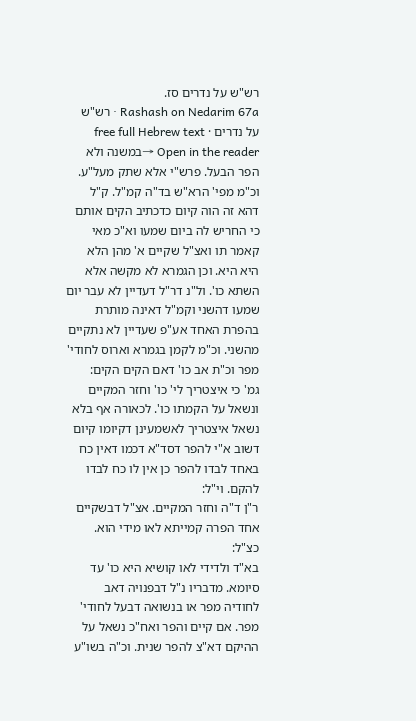רש"ש על נדרים סז.
Rashash on Nedarim 67a · רש"ש על נדרים · free full Hebrew text
Open in the reader →במשנה ולא הפר הבעל. פרש"י אלא שתק מעל"ע. וכ"מ מפי' הרא"ש בד"ה קמ"ל. ק"ל דהא זה הוה קיום כדכתיב הקים אותם כי החריש לה ביום שמעו וא"כ מאי קאמר תו ואצ"ל שקיים א' מהן הלא היא היא. וכן הגמרא לא מקשה אלא השתא כו'. ול"נ דר"ל דעדיין לא עבר יום שמעו דהשני וקמ"ל דאינה מותרת בהפרת האחד אע"פ שעדיין לא נתקיים מהשני. וכ"מ לקמן בגמרא וארוס לחודי' מפר וכ"ת אב כו' דאם הקים הקים:
גמ' כי איצטריך לי' כו' וחזר המקיים ונשאל על הקמתו כו'. לכאורה אף בלא נשאל איצטריך לאשמעינן דקיומו קיום דשוב א"י להפר דסד"א דכמו דאין כח באחד לבדו להפר כן אין לו כח לבדו להקם. וי"ל:
ר"ן ד"ה וחזר המקיים. אצ"ל דבשקיים אחד הפרה קמייתא לאו מידי הוא. כצ"ל:
בא"ד ולדידי לאו קושיא היא כו' עד סיומא. מדבריו נ"ל דבפנויה דאב לחודיה מפר או בנשואה דבעל לחודי' מפר. אם קיים והפר ואח"כ נשאל על ההיקם דא"צ להפר שנית. וכ"ה בשו"ע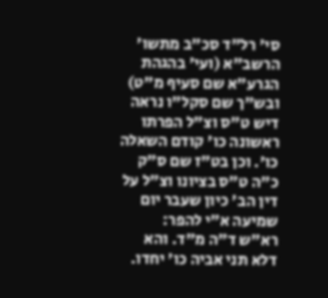סי' רל"ד סכ"ב מתשו' הרשב"א (ועי' בהגהת הגרע"א שם סעיף מ"ט) ובש"ך שם סקל"ו נראה דיש ט"ס וצ"ל הפרתו ראשונה כו' קודם השאלה כו'. וכן בט"ז שם ס"ק כ"ה ט"ס בציונו וצ"ל על דין הב' כיון שעבר יום שמיעה א"י להפר:
רא"ש ד"ה מ"ד. והא דלא תני אביה כו' יחדו.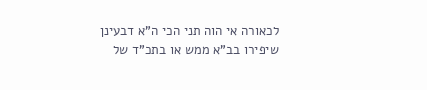לכאורה אי הוה תני הכי ה"א דבעינן שיפירו בב"א ממש או בתכ"ד של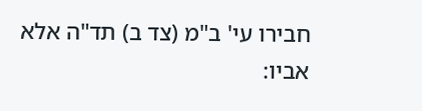חבירו עי' ב"מ (צד ב) תד"ה אלא אביו: